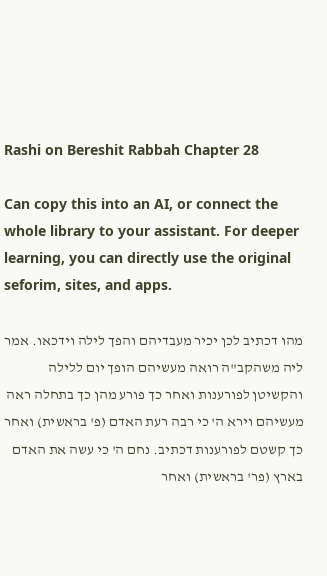Rashi on Bereshit Rabbah Chapter 28

Can copy this into an AI, or connect the whole library to your assistant. For deeper learning, you can directly use the original seforim, sites, and apps.

מהו דכתיב לכן יכיר מעבדיהם והפך לילה וידכאו. אמר ליה משהקב"ה רואה מעשיהם הופך יום ללילה והקשיטן לפורענות ואחר כך פורע מהן כך בתחלה ראה מעשיהם וירא ה' כי רבה רעת האדם (פ' בראשית) ואחר כך קשטם לפורענות דכתיב. נחם ה' כי עשה את האדם בארץ (פר' בראשית) ואחר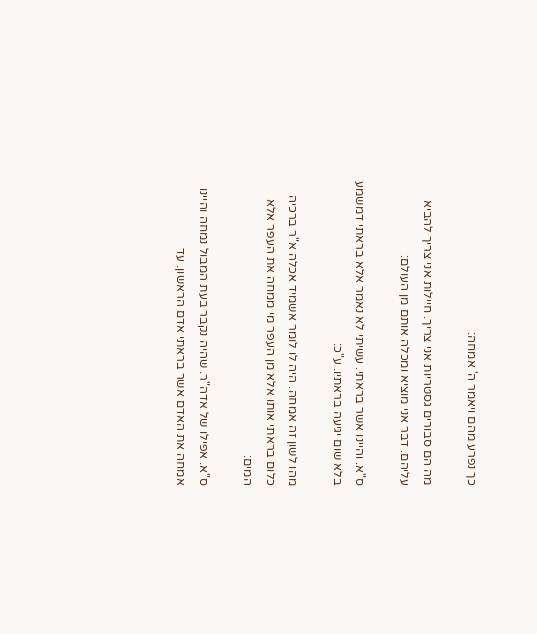כך נפרע מהם ויאמר ה' אמחה:

מה הם סבורים גסטריות אני צריך. חיילות אני צריך להביא עליהם. דבר אני מוציא ומכלה אותם מן העולם:

ס"א. והיינו אשר בראתי. עשיתי לא נאמר אלא בראתי דמשמע בלא שום יגיעה בראתיו. ע"כ:

מהו לשון זה אמחה. היה לו לומר אשמיד אכלה א"ר ברכיה כלום בראתי אותו אלא מן העפר מי ממחה את העפר אלא המים:

ס"א. אפילו של אדה"ר. שהיה נקבר בעת המבול נמחה והיינו אמחה את האדם אשר בראתי אדם הראשון. עד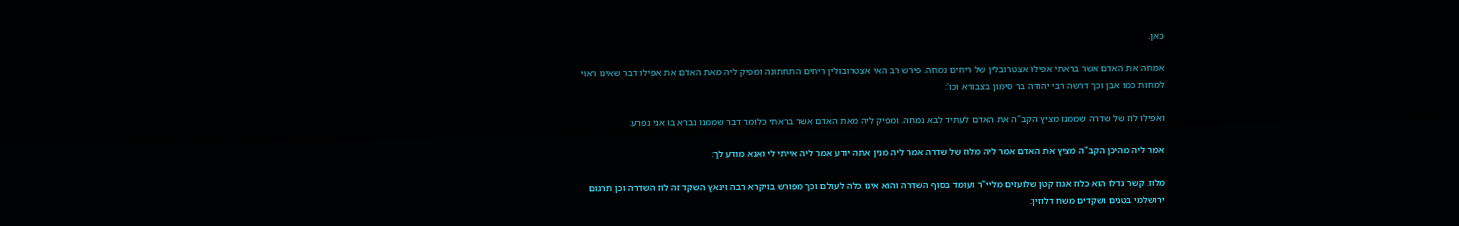כאן.

אמחה את האדם אשר בראתי אפילו אצטרובלין של ריחים נמחה. פירש רב האי אצטרובולין ריחים התחתונה ומפיק ליה מאת האדם את אפילו דבר שאינו ראוי למחות כמו אבן וכך דרשה רבי יהודה בר סימון בצבורא וכו':

ואפילו לוז של שדרה שממנו מציץ הקב"ה את האדם לעתיד לבא נמחה. ומפיק ליה מאת האדם אשר בראתי כלומר דבר שממנו נברא בו אני נפרע:

אמר ליה מהיכן הקב"ה מציץ את האדם אמר ליה מלוז של שדרה אמר ליה מנין אתה יודע אמר ליה אייתי לי ואנא מודע לך:

מלוז. קשר גדלו הוא כלוז אגוז קטן שלועזים מליי"ר ועומד בסוף השדרה והוא אינו כלה לעולם וכך מפורש בויקרא רבה וינאץ השקד זה לוז השדרה וכן תרגום ירושלמי בטנים ושקדים משח דלוזין: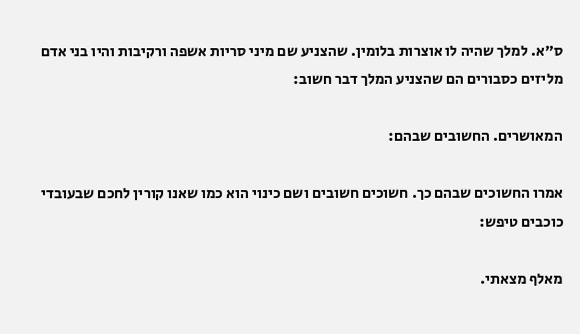ס"א. למלך שהיה לו אוצרות בלומין. שהצניע שם מיני סריות אשפה ורקיבות והיו בני אדם מליזים כסבורים הם שהצניע המלך דבר חשוב:

המאושרים. החשובים שבהם:

אמרו החשוכים שבהם כך. חשוכים חשובים ושם כינוי הוא כמו שאנו קורין לחכם שבעובדי כוכבים טיפש:

מאלף מצאתי.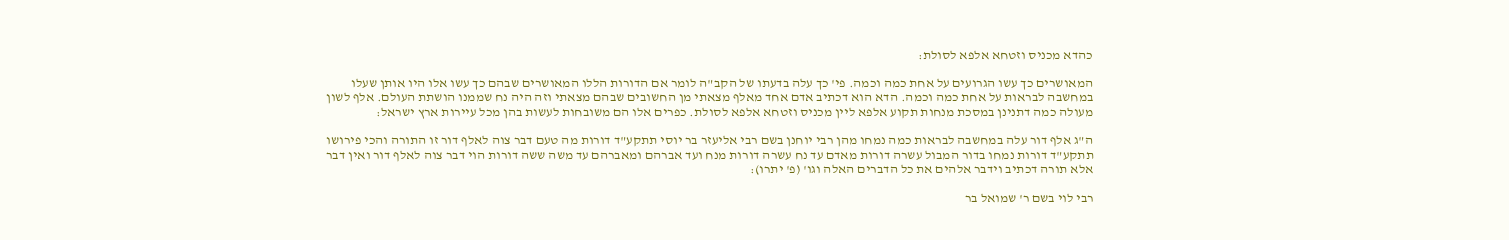כהדא מכניס וזטחא אלפא לסולת:

המאושרים כך עשו הגרועים על אחת כמה וכמה. פי' כך עלה בדעתו של הקב"ה לומר אם הדורות הללו המאושרים שבהם כך עשו אלו היו אותן שעלו במחשבה לבראות על אחת כמה וכמה. הדא הוא דכתיב אדם אחד מאלף מצאתי מן החשובים שבהם מצאתי וזה היה נח שממנו הושתת העולם. אלף לשון מעולה כמה דתנינן במסכת מנחות תקוע אלפא ליין מכניס וזטחא אלפא לסולת. כפרים אלו הם משובחות לעשות בהן מכל עיירות ארץ ישראל:

ה"ג אלף דור עלה במחשבה לבראות כמה נמחו מהן רבי יוחנן בשם רבי אליעזר בר יוסי תתקע"ד דורות מה טעם דבר צוה לאלף דור זו התורה והכי פירושו תתקע"ד דורות נמחו בדור המבול עשרה דורות מאדם עד נח עשרה דורות מנח ועד אברהם ומאברהם עד משה ששה דורות הוי דבר צוה לאלף דור ואין דבר אלא תורה דכתיב וידבר אלהים את כל הדברים האלה וגו' (פ' יתרו):

רבי לוי בשם ר' שמואל בר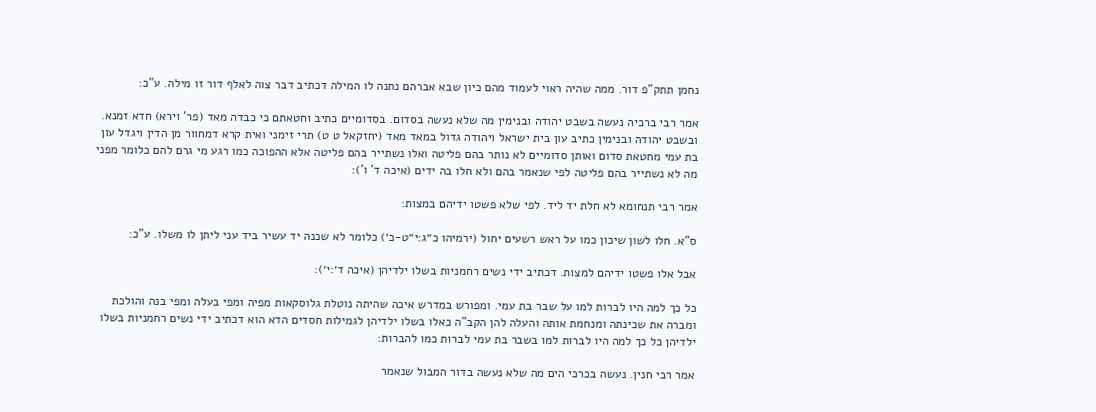נחמן תתק"פ דור. ממה שהיה ראוי לעמוד מהם כיון שבא אברהם נתנה לו המילה דכתיב דבר צוה לאלף דור זו מילה. ע"כ:

אמר רבי ברכיה נעשה בשבט יהודה ובנימין מה שלא נעשה בסדום. בסדומיים כתיב וחטאתם כי כבדה מאד (פר' וירא) חדא זמנא. ובשבט יהודה ובנימין כתיב עון בית ישראל ויהודה גדול במאד מאד (יחזקאל ט ט) תרי זימני ואית קרא דמחוור מן הדין ויגדל עון בת עמי מחטאת סדום ואותן סדומיים לא נותר בהם פליטה ואלו נשתייר בהם פליטה אלא ההפוכה כמו רגע מי גרם להם כלומר מפני מה לא נשתייר בהם פליטה לפי שנאמר בהם ולא חלו בה ידים (איכה ד' ו'):

אמר רבי תנחומא לא חלת יד ליד. לפי שלא פשטו ידיהם במצות:

ס"א. חלו לשון שיכון כמו על ראש רשעים יחול (ירמיהו כ״ג:י״ט-כ׳) כלומר לא שכנה יד עשיר ביד עני ליתן לו משלו. ע"כ:

אבל אלו פשטו ידיהם למצות. דכתיב ידי נשים רחמניות בשלו ילדיהן (איכה ד׳:י׳):

כל כך למה היו לברות למו על שבר בת עמי. ומפורש במדרש איכה שהיתה נוטלת גלוסקאות מפיה ומפי בעלה ומפי בנה והולכת ומברה את שכינתה ומנחמת אותה והעלה להן הקב"ה כאלו בשלו ילדיהן לגמילות חסדים הדא הוא דכתיב ידי נשים רחמניות בשלו ילדיהן כל כך למה היו לברות למו בשבר בת עמי לברות כמו להברות:

אמר רבי חנין. נעשה בכרכי הים מה שלא נעשה בדור המבול שנאמר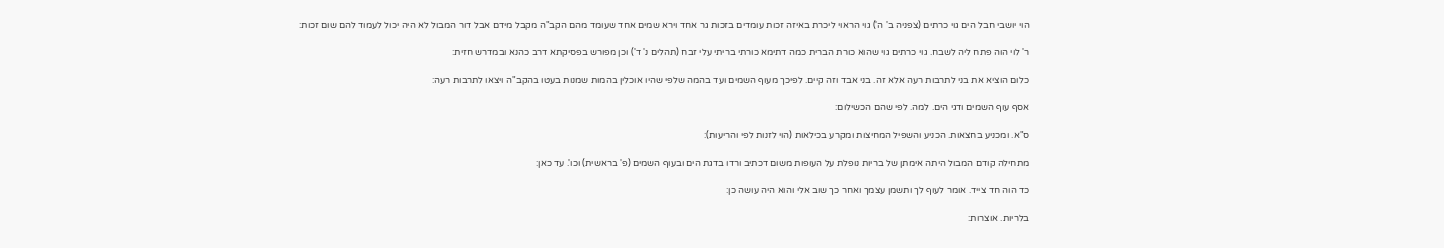הוי יושבי חבל הים גוי כרתים (צפניה ב' ה') גוי הראוי ליכרת באיזה זכות עומדים בזכות גר אחד וירא שמים אחד שעומד מהם הקב"ה מקבל מידם אבל דור המבול לא היה יכול לעמוד להם שום זכות:

ר' לוי הוה פתח ליה לשבח. גוי כרתים גוי שהוא כורת הברית כמה דתימא כורתי בריתי עלי זבח (תהלים נ' ד') וכן מפורש בפסיקתא דרב כהנא ובמדרש חזית:

כלום הוציא את בני לתרבות רעה אלא זה. בני אבד וזה קיים. לפיכך מעוף השמים ועד בהמה שלפי שהיו אוכלין בהמות שמנות בעטו בהקב"ה ויצאו לתרבות רעה:

אסף עוף השמים ודגי הים. למה. לפי שהם הכשילום:

ס"א. ומכניע בחצאות. הכניע והשפיל המחיצות ומקרע בכילאות (הוי לזנות לפי והריעות):

מתחילה קודם המבול היתה אימתן של בריות נופלת על העופות משום דכתיב ורדו בדגת הים ובעוף השמים (פ' בראשית) וכו'. עד כאן:

כד הוה חד צייד. אומר לעוף לך ותשמן עצמך ואחר כך שוב אלי והוא היה עושה כן:

בלריות. אוצרות: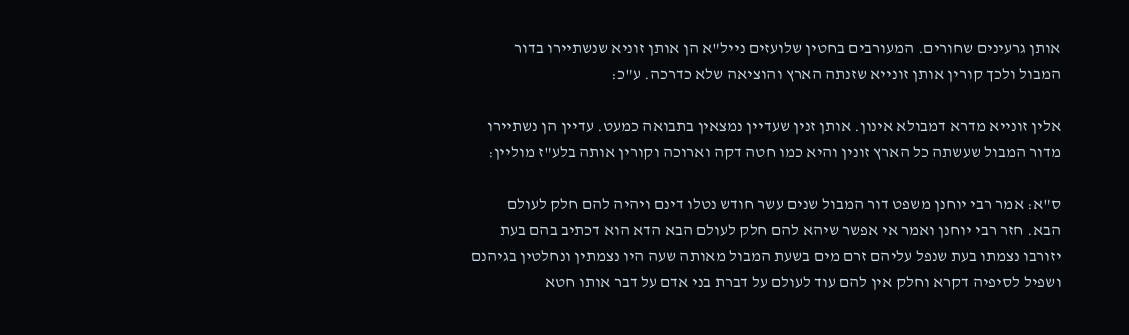אותן גרעינים שחורים. המעורבים בחטין שלועזים נייל"א הן אותן זוניא שנשתיירו בדור המבול ולכך קורין אותן זונייא שזנתה הארץ והוציאה שלא כדרכה. ע"כ:

אלין זונייא מדרא דמבולא אינון. אותן זנין שעדיין נמצאין בתבואה כמעט. עדיין הן נשתיירו מדור המבול שעשתה כל הארץ זונין והיא כמו חטה דקה וארוכה וקורין אותה בלע"ז מוליין:

ס"א: אמר רבי יוחנן משפט דור המבול שנים עשר חודש נטלו דינם ויהיה להם חלק לעולם הבא. חזר רבי יוחנן ואמר אי אפשר שיהא להם חלק לעולם הבא הדא הוא דכתיב בהם בעת יזורבו נצמתו בעת שנפל עליהם זרם מים בשעת המבול מאותה שעה היו נצמתין ונחלטין בגיהנם ושפיל לסיפיה דקרא וחלק אין להם עוד לעולם על דברת בני אדם על דבר אותו חטא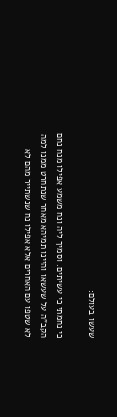שעשו בעולם:

כי נחמתי כי עשיתים. וסמיך ליה ונח משמע אפילו מנח נחם הקב"ה על שעשאו והיינו תמיהא מאחר שנתחרט ממנו למה לא שטפו עם האחרים אלא אפילו נח שנשתייר מהם לא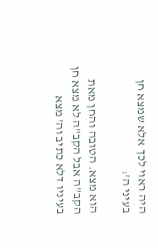היה ראוי לכך אלא שמצא חן בעיני ה':

הוא מצא. הטובה והחן מאת הקב"ה אבל הקב"ה לא מצא חן בעיניו דלא כתיב וה' מצא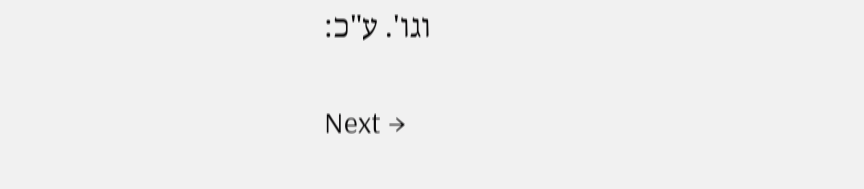וגו'. ע"כ:

Next →